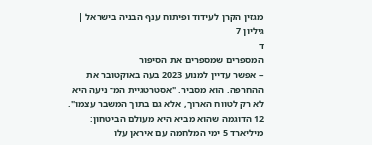מגזין הקרן לעידוד ופיתוח ענף הבניה בישראל | גיליון 7
ד
המספרים שמספרים את הסיפור
– אפשר עדיין למנוע 2023 בעה באוקטובר את ההחרפה. הוא מסביר. "אסטרטגיית המ־ ניעה היא לא רק לטווח הארוך, אלא גם בתוך המשבר עצמו". 12 הדוגמה שהוא מביא היא מעולם הביטחון: מיליארד 5 ימי המלחמה עם איראן עלו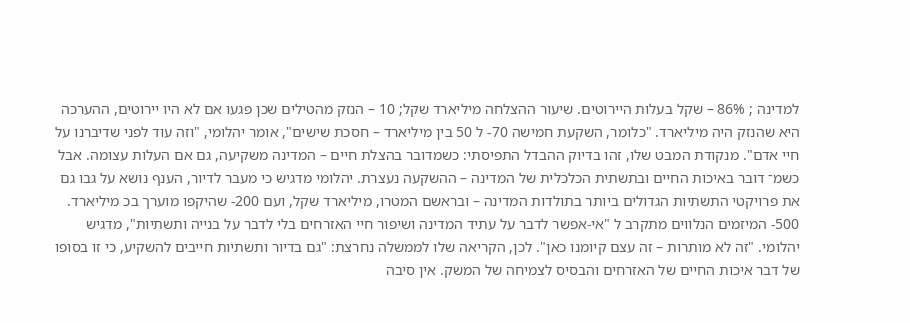למדינה ; 86% – שקל בעלות היירוטים. שיעור ההצלחה מיליארד שקל; 10 – הנזק מהטילים שכן פגעו אם לא היו יירוטים, ההערכה היא שהנזק היה מיליארד. "כלומר, השקעת חמישה 70- ל 50 בין מיליארד – חסכת שישים", אומר יהלומי, "וזה עוד לפני שדיברנו על חיי אדם". מנקודת המבט שלו, זהו בדיוק ההבדל התפיסתי: כשמדובר בהצלת חיים – המדינה משקיעה, גם אם העלות עצומה. אבל כשמ־ דובר באיכות החיים ובתשתית הכלכלית של המדינה – ההשקעה נעצרת. יהלומי מדגיש כי מעבר לדיור, הענף נושא על גבו גם את פרויקטי התשתיות הגדולים ביותר בתולדות המדינה – ובראשם המטרו, מיליארד שקל, ועם 200- שהיקפו מוערך בכ מיליארד. 500- המיזמים הנלווים מתקרב ל "אי-אפשר לדבר על עתיד המדינה ושיפור חיי האזרחים בלי לדבר על בנייה ותשתיות", מדגיש יהלומי. "זה לא מותרות – זה עצם קיומנו כאן". לכן, הקריאה שלו לממשלה נחרצת: "גם בדיור ותשתיות חייבים להשקיע, כי זו בסופו של דבר איכות החיים של האזרחים והבסיס לצמיחה של המשק. אין סיבה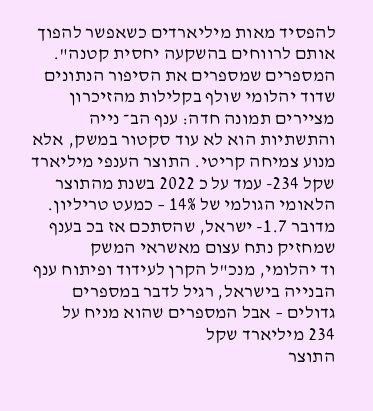להפסיד מאות מיליארדים כשאפשר להפוך אותם לרווחים בהשקעה יחסית קטנה". המספרים שמספרים את הסיפור הנתונים שדוד יהלומי שולף בקלילות מהזיכרון מציירים תמונה חדה: ענף הב־ נייה והתשתיות הוא לא עוד סקטור במשק, אלא מנוע צמיחה קריטי. התוצר הענפי מיליארד שקל 234- עמד על כ 2022 בשנת מהתוצר הלאומי הגולמי של 14% – כמעט טריליון. מדובר 1.7- ישראל, שהסתכם אז בכ בענף שמחזיק נתח עצום מאשראי המשק
וד יהלומי, מנכ"ל הקרן לעידוד ופיתוח ענף הבנייה בישראל, רגיל לדבר במספרים גדולים – אבל המספרים שהוא מניח על
234 מיליארד שקל
התוצר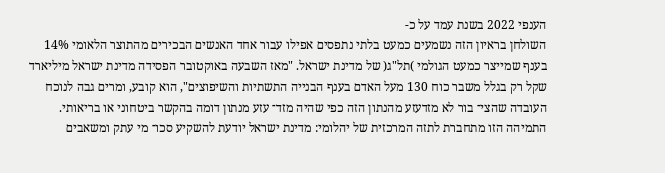הענפי 2022 בשנת עמד על כ-
השולחן בראיון הזה נשמעים כמעט בלתי נתפסים אפילו עבור אחד האנשים הבכירים מהתוצר הלאומי 14% בענף שמייצר כמעט הגולמי )תל"ג( של מדינת ישראל. "מאז השבעה באוקטובר הפסידה מדינת ישראל מיליארד שקל רק בגלל משבר כוח 130 מעל האדם בענף הבנייה התשתיות והשיפוצים", הוא קובע, ומרים גבה לנוכח העובדה שהצי־ בור לא מזדעזע מהנתון הזה כפי שהיה מזד־ עזע מנתון דומה בהקשר ביטחוני או בריאותי. התמיהה הזו מתחברת לתזה המרכזית של יהלומי: מדינת ישראל יודעת להשקיע סכו־ מי עתק ומשאבים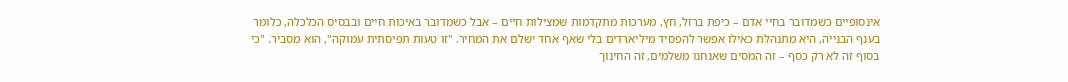אינסופיים כשמדובר בחיי אדם – כיפת ברזל, חץ, מערכות מתקדמות שמצילות חיים – אבל כשמדובר באיכות חיים ובבסיס הכלכלה, כלומר בענף הבנייה, היא מתנהלת כאילו אפשר להפסיד מיליארדים בלי שאף אחד ישלם את המחיר. "זו טעות תפיסתית עמוקה", הוא מסביר. "כי בסוף זה לא רק כסף – זה המסים שאנחנו משלמים, זה החינוך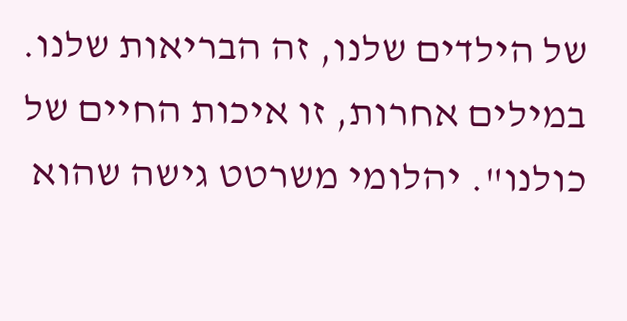של הילדים שלנו, זה הבריאות שלנו. במילים אחרות, זו איכות החיים של כולנו". יהלומי משרטט גישה שהוא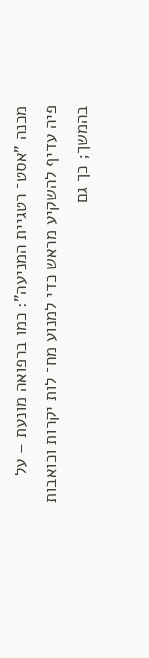מכנה "אסט־ רטגיית המניעה": כמו ברפואה מונעת – על פיה עדיף להשקיע מראש כדי למנוע מח־ לות יקרות וכואבות בהמשך; כך גם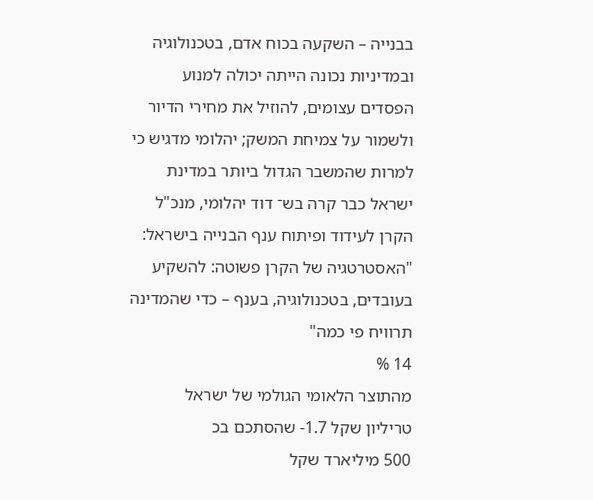בבנייה – השקעה בכוח אדם, בטכנולוגיה ובמדיניות נכונה הייתה יכולה למנוע הפסדים עצומים, להוזיל את מחירי הדיור ולשמור על צמיחת המשק; יהלומי מדגיש כי למרות שהמשבר הגדול ביותר במדינת ישראל כבר קרה בש־ דוד יהלומי, מנכ"ל הקרן לעידוד ופיתוח ענף הבנייה בישראל: "האסטרטגיה של הקרן פשוטה: להשקיע בעובדים, בטכנולוגיה, בענף – כדי שהמדינה תרוויח פי כמה"
14 %
מהתוצר הלאומי הגולמי של ישראל
טריליון שקל 1.7- שהסתכם בכ
500 מיליארד שקל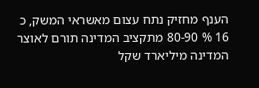הענף מחזיק נתח עצום מאשראי המשק, כ
16 % 80-90 מתקציב המדינה תורם לאוצר המדינה מיליארד שקל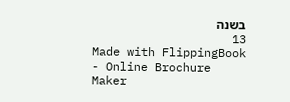בשנה
13
Made with FlippingBook - Online Brochure Maker